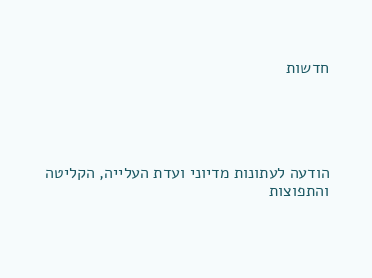חדשות





הודעה לעתונות מדיוני ועדת העלייה, הקליטה והתפוצות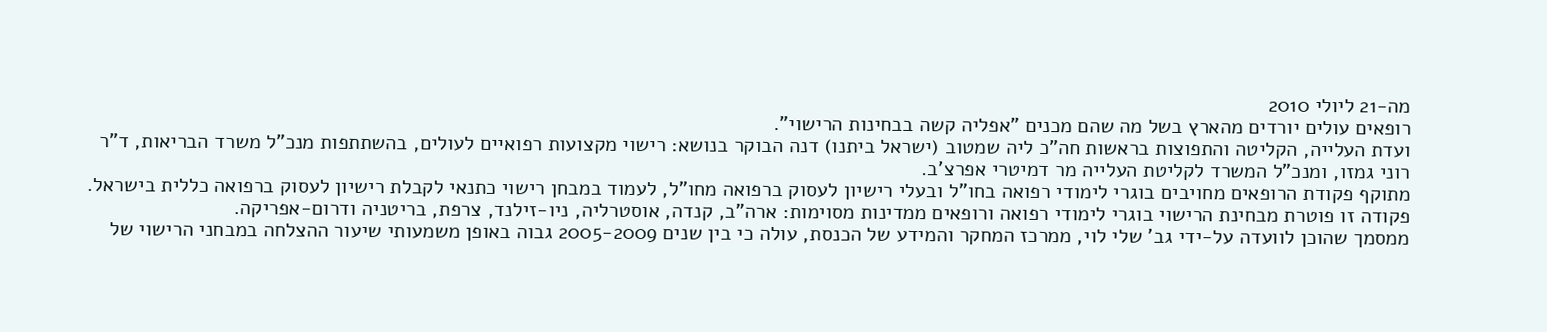מה-21 ליולי 2010
רופאים עולים יורדים מהארץ בשל מה שהם מכנים "אפליה קשה בבחינות הרישוי".
ועדת העלייה, הקליטה והתפוצות בראשות חה"כ ליה שמטוב (ישראל ביתנו) דנה הבוקר בנושא: רישוי מקצועות רפואיים לעולים, בהשתתפות מנכ"ל משרד הבריאות, ד"ר רוני גמזו, ומנכ"ל המשרד לקליטת העלייה מר דמיטרי אפרצ'ב.
מתוקף פקודת הרופאים מחויבים בוגרי לימודי רפואה בחו"ל ובעלי רישיון לעסוק ברפואה מחו"ל, לעמוד במבחן רישוי כתנאי לקבלת רישיון לעסוק ברפואה כללית בישראל.
פקודה זו פוטרת מבחינת הרישוי בוגרי לימודי רפואה ורופאים ממדינות מסוימות: ארה"ב, קנדה, אוסטרליה, ניו-זילנד, צרפת, בריטניה ודרום-אפריקה.
ממסמך שהוכן לוועדה על-ידי גב' שלי לוי, ממרכז המחקר והמידע של הכנסת, עולה כי בין שנים 2005-2009 גבוה באופן משמעותי שיעור ההצלחה במבחני הרישוי של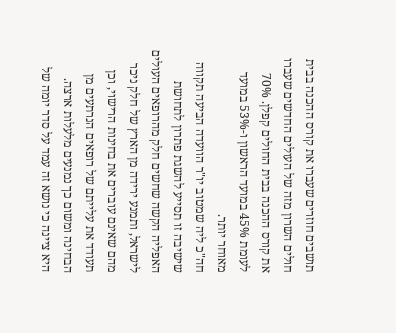תושבים חוזרים שעברו את קורס ההכנה בבית חולים השרון מזה של העולים החדשים שעברו את קורס ההכנה בבית החולים קפלן. 70% לעומת 45% במועד הראשון ו-53% במועד מאוחר יותר.
חה"כ ליה שמטוב יו"ר הוועדה הביעה תקווה שישיבה זו תסייע להשגת פתרון לתחושת האפליה הקשה שחשים חלק מהרופאים העולים לישראל, ותמנע ירידה מן הארץ של חלק ניכר מהם שאינם עוברים את בחינות הרישוי, וכן תעודד את עלייתם של רופאים הנרתעים מן הבחינה ומשום כך נמנעים מלעלות ארצה.
היא ציינה כי נושא זה עמד על סדר יומה של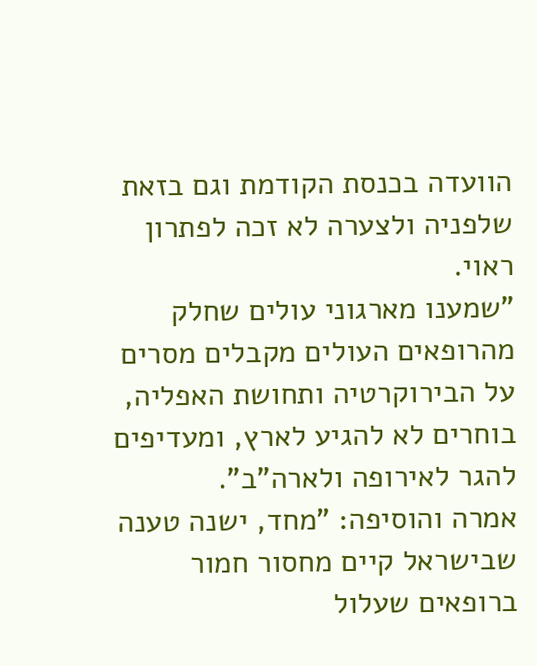הוועדה בכנסת הקודמת וגם בזאת שלפניה ולצערה לא זכה לפתרון ראוי.
"שמענו מארגוני עולים שחלק מהרופאים העולים מקבלים מסרים על הבירוקרטיה ותחושת האפליה, בוחרים לא להגיע לארץ, ומעדיפים להגר לאירופה ולארה"ב".
אמרה והוסיפה: "מחד, ישנה טענה שבישראל קיים מחסור חמור ברופאים שעלול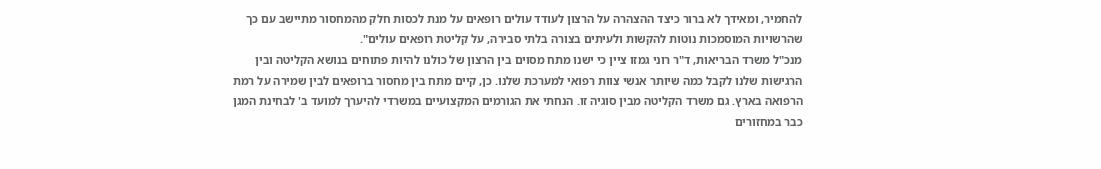להחמיר, ומאידך לא ברור כיצד ההצהרה על הרצון לעודד עולים רופאים על מנת לכסות חלק מהמחסור מתיישב עם כך שהרשויות המוסמכות נוטות להקשות ולעיתים בצורה בלתי סבירה, על קליטת רופאים עולים".
מנכ"ל משרד הבריאות, ד"ר רוני גמזו ציין כי ישנו מתח מסוים בין הרצון של כולנו להיות פתוחים בנושא הקליטה ובין הרגישות שלנו לקבל כמה שיותר אנשי צוות רפואי למערכת שלנו. כן, קיים מתח בין מחסור ברופאים לבין שמירה על רמת הרפואה בארץ. גם משרד הקליטה מבין סוגיה זו. הנחתי את הגורמים המקצועיים במשרדי להיערך למועד ב' לבחינת המגן כבר במחזורים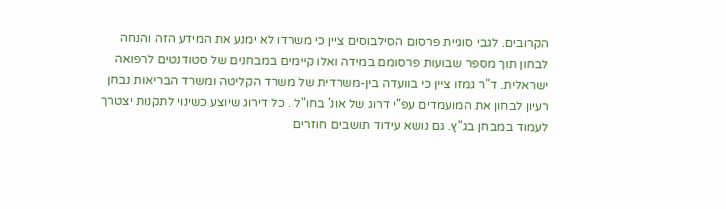הקרובים. לגבי סוגיית פרסום הסילבוסים ציין כי משרדו לא ימנע את המידע הזה והנחה לבחון תוך מספר שבועות פרסומם במידה ואלו קיימים במבחנים של סטודנטים לרפואה ישראלית. ד"ר גמזו ציין כי בוועדה בין-משרדית של משרד הקליטה ומשרד הבריאות נבחן רעיון לבחון את המועמדים עפ"י דרוג של אונ' בחו"ל . כל דירוג שיוצע כשינוי לתקנות יצטרך לעמוד במבחן בג"ץ. גם נושא עידוד תושבים חוזרים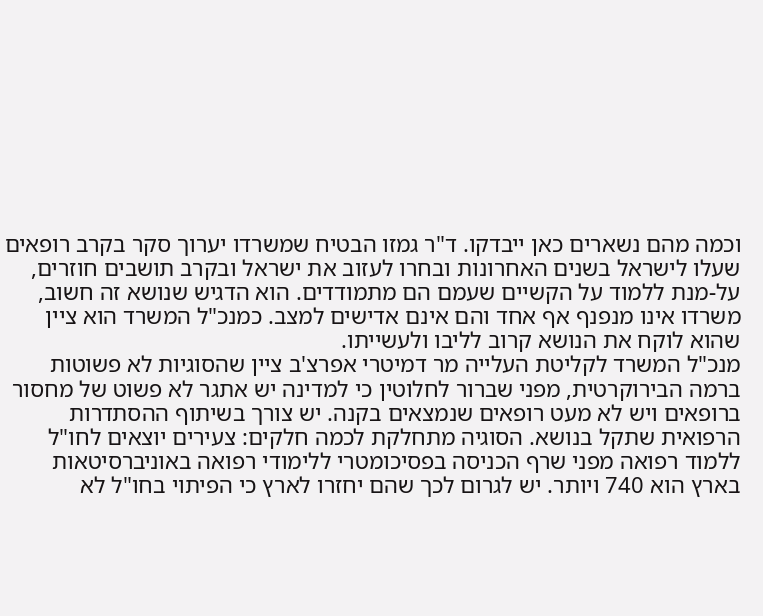וכמה מהם נשארים כאן ייבדקו. ד"ר גמזו הבטיח שמשרדו יערוך סקר בקרב רופאים שעלו לישראל בשנים האחרונות ובחרו לעזוב את ישראל ובקרב תושבים חוזרים, על-מנת ללמוד על הקשיים שעמם הם מתמודדים. הוא הדגיש שנושא זה חשוב, משרדו אינו מנפנף אף אחד והם אינם אדישים למצב. כמנכ"ל המשרד הוא ציין שהוא לוקח את הנושא קרוב לליבו ולעשייתו.
מנכ"ל המשרד לקליטת העלייה מר דמיטרי אפרצ'ב ציין שהסוגיות לא פשוטות ברמה הבירוקרטית, מפני שברור לחלוטין כי למדינה יש אתגר לא פשוט של מחסור ברופאים ויש לא מעט רופאים שנמצאים בקנה. יש צורך בשיתוף ההסתדרות הרפואית שתקל בנושא. הסוגיה מתחלקת לכמה חלקים: צעירים יוצאים לחו"ל ללמוד רפואה מפני שרף הכניסה בפסיכומטרי ללימודי רפואה באוניברסיטאות בארץ הוא 740 ויותר. יש לגרום לכך שהם יחזרו לארץ כי הפיתוי בחו"ל לא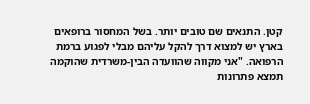קטן. התנאים שם טובים יותר. בשל המחסור ברופאים בארץ יש למצוא דרך להקל עליהם מבלי לפגוע ברמת הרפואה. "אני מקווה שהוועדה הבין-משרדית שהוקמה תמצא פתרונות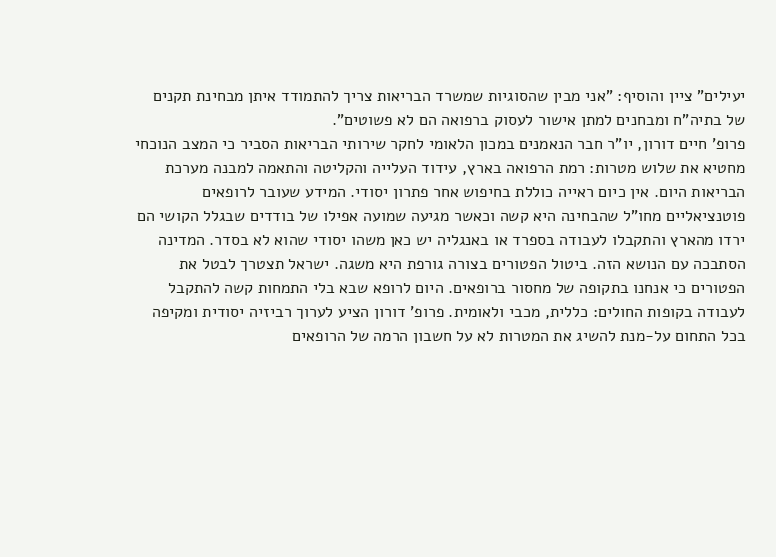יעילים" ציין והוסיף: "אני מבין שהסוגיות שמשרד הבריאות צריך להתמודד איתן מבחינת תקנים של בתיה"ח ומבחנים למתן אישור לעסוק ברפואה הם לא פשוטים".
פרופ' חיים דורון, יו"ר חבר הנאמנים במכון הלאומי לחקר שירותי הבריאות הסביר כי המצב הנוכחי מחטיא את שלוש מטרות: רמת הרפואה בארץ, עידוד העלייה והקליטה והתאמה למבנה מערכת הבריאות היום. אין כיום ראייה כוללת בחיפוש אחר פתרון יסודי. המידע שעובר לרופאים פוטנציאליים מחו"ל שהבחינה היא קשה וכאשר מגיעה שמועה אפילו של בודדים שבגלל הקושי הם ירדו מהארץ והתקבלו לעבודה בספרד או באנגליה יש כאן משהו יסודי שהוא לא בסדר. המדינה הסתבכה עם הנושא הזה. ביטול הפטורים בצורה גורפת היא משגה. ישראל תצטרך לבטל את הפטורים כי אנחנו בתקופה של מחסור ברופאים. היום לרופא שבא בלי התמחות קשה להתקבל לעבודה בקופות החולים: כללית, מכבי ולאומית. פרופ' דורון הציע לערוך רביזיה יסודית ומקיפה בכל התחום על-מנת להשיג את המטרות לא על חשבון הרמה של הרופאים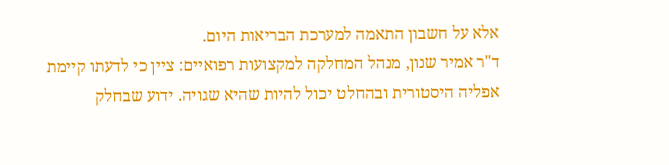אלא על חשבון התאמה למערכת הבריאות היום.
ד"ר אמיר שנון, מנהל המחלקה למקצועות רפואיים: ציין כי לדעתו קיימת אפליה היסטורית ובהחלט יכול להיות שהיא שגויה. ידוע שבחלק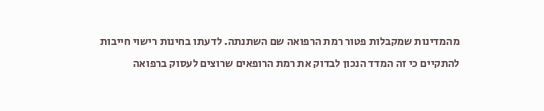מהמדינות שמקבלות פטור רמת הרפואה שם השתנתה. לדעתו בחינות רישוי חייבות להתקיים כי זה המדד הנכון לבדוק את רמת הרופאים שרוצים לעסוק ברפואה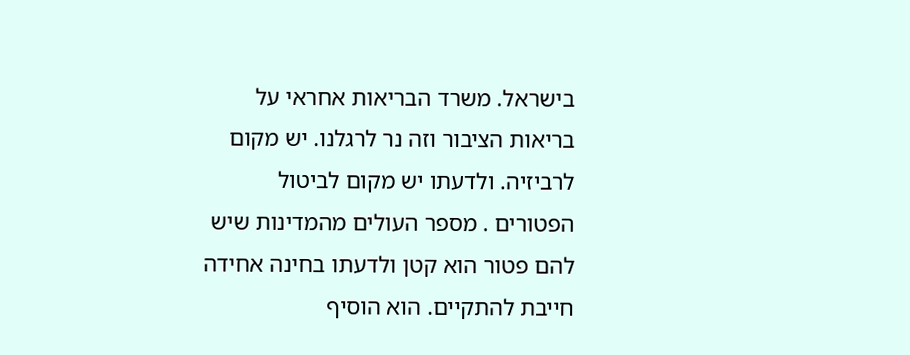בישראל. משרד הבריאות אחראי על בריאות הציבור וזה נר לרגלנו. יש מקום לרביזיה. ולדעתו יש מקום לביטול הפטורים . מספר העולים מהמדינות שיש להם פטור הוא קטן ולדעתו בחינה אחידה חייבת להתקיים. הוא הוסיף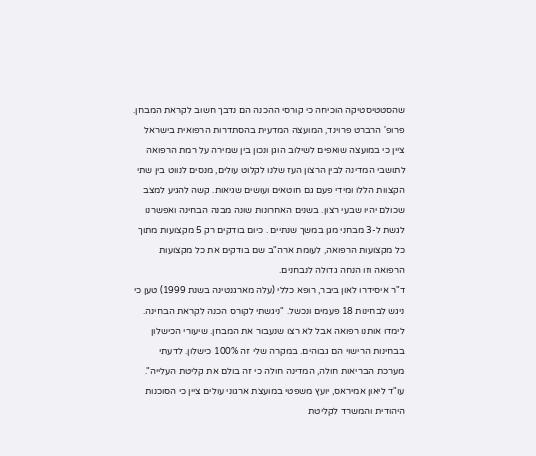שהסטטיסטיקה הוכיחה כי קורסי ההכנה הם נדבך חשוב לקראת המבחן.
פרופ' הרברט פרוינד, המועצה המדעית בהסתדרות הרפואית בישראל ציין כי במועצה שואפים לשילוב הוגן ונכון בין שמירה על רמת הרפואה לתושבי המדינה לבין הרצון העז שלנו לקלוט עולים, מנסים לנווט בין שתי הקצוות הללו ומידי פעם גם חוטאים ועושים שגיאות. קשה להגיע למצב שכולם יהיו שבעי רצון. בשנים האחרונות שונה מבנה הבחינה ואפשרנו לגשת ל-3 מבחני מגן במשך שנתיים . כיום בודקים רק 5 מקצועות מתוך כל מקצועות הרפואה, לעומת ארה"ב שם בודקים את כל מקצועות הרפואה וזו הנחה גדולה לנבחנים.
ד"ר איסידרו לאון ביבר, רופא כללי (עלה מארגנטינה בשנת 1999) טען כי ניגש לבחינות 18 פעמים ונכשל. "ניגשתי לקורס הכנה לקראת הבחינה. לימדו אותנו רפואה אבל לא רצו שנעבור את המבחן. שיעורי הכישלון בבחינות הרישוי הם גבוהים. במקרה שלי זה 100% כישלון. לדעתי מערכת הבריאות חולה, המדינה חולה כי זה בולם את קליטת העלייה".
עו"ד ליאון אמיראס, יועץ משפטי במועצת ארגוני עולים ציין כי הסוכנות היהודית והמשרד לקליטת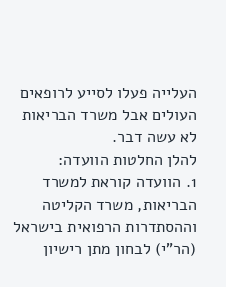העלייה פעלו לסייע לרופאים העולים אבל משרד הבריאות לא עשה דבר.
להלן החלטות הוועדה:
1. הוועדה קוראת למשרד הבריאות, משרד הקליטה וההסתדרות הרפואית בישראל (הר"י) לבחון מתן רישיון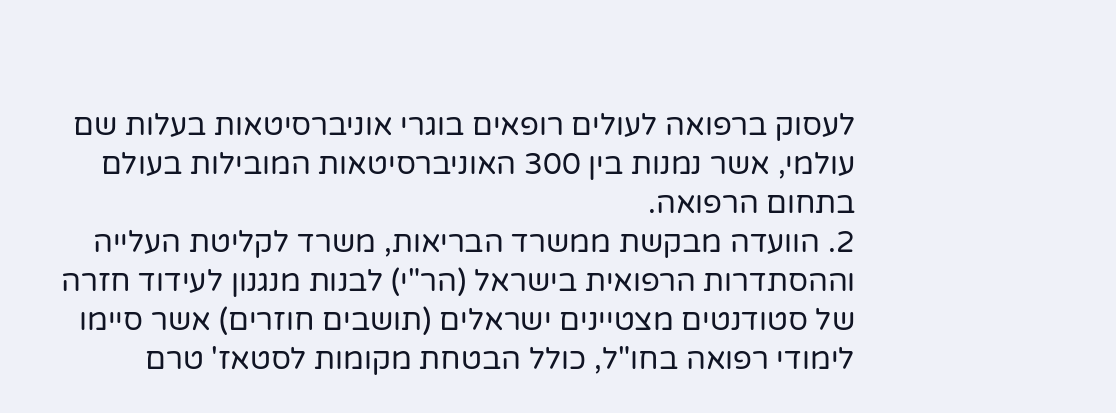לעסוק ברפואה לעולים רופאים בוגרי אוניברסיטאות בעלות שם עולמי, אשר נמנות בין 300 האוניברסיטאות המובילות בעולם בתחום הרפואה.
2. הוועדה מבקשת ממשרד הבריאות, משרד לקליטת העלייה וההסתדרות הרפואית בישראל (הר"י) לבנות מנגנון לעידוד חזרה של סטודנטים מצטיינים ישראלים (תושבים חוזרים) אשר סיימו לימודי רפואה בחו"ל, כולל הבטחת מקומות לסטאז' טרם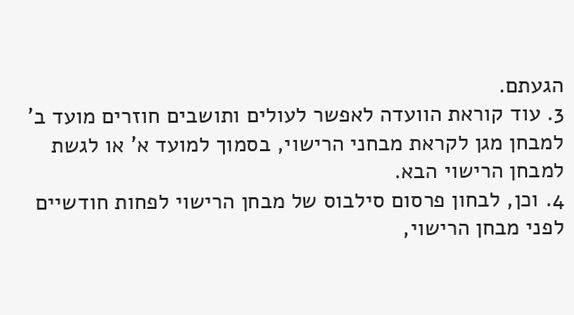הגעתם.
3. עוד קוראת הוועדה לאפשר לעולים ותושבים חוזרים מועד ב' למבחן מגן לקראת מבחני הרישוי, בסמוך למועד א' או לגשת למבחן הרישוי הבא.
4. וכן, לבחון פרסום סילבוס של מבחן הרישוי לפחות חודשיים לפני מבחן הרישוי,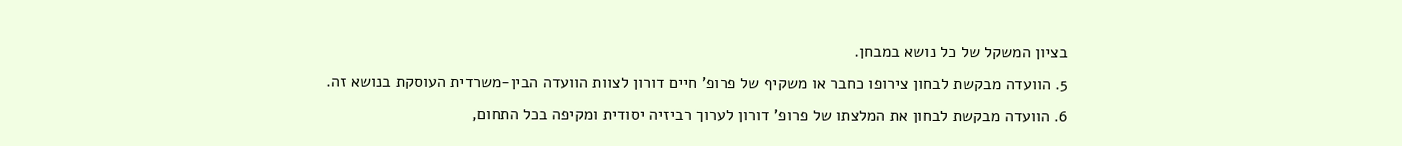בציון המשקל של כל נושא במבחן.
5. הוועדה מבקשת לבחון צירופו כחבר או משקיף של פרופ' חיים דורון לצוות הוועדה הבין-משרדית העוסקת בנושא זה.
6. הוועדה מבקשת לבחון את המלצתו של פרופ' דורון לערוך רביזיה יסודית ומקיפה בכל התחום,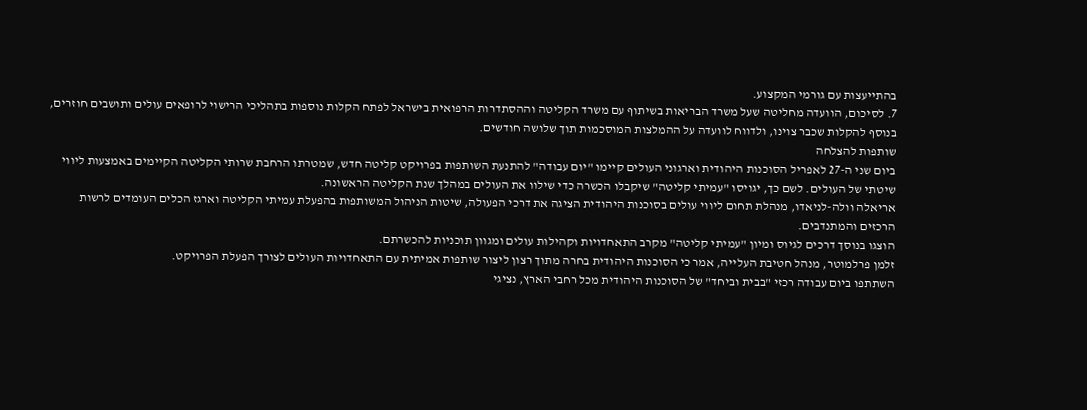בהתייעצות עם גורמי המקצוע.
7. לסיכום, הוועדה מחליטה שעל משרד הבריאות בשיתוף עם משרד הקליטה וההסתדרות הרפואית בישראל לפתח הקלות נוספות בתהליכי הרישוי לרופאים עולים ותושבים חוזרים, בנוסף להקלות שכבר צוינו, ולדווח לוועדה על ההמלצות המוסכמות תוך שלושה חודשים.
שותפות להצלחה
ביום שני ה-27 לאפריל הסוכנות היהודית וארגוני העולים קיימו "יום עבודה" להתנעת השותפות בפרויקט קליטה חדש, שמטרתו הרחבת שרותי הקליטה הקיימים באמצעות ליווי שיטתי של העולים. לשם כך, יגויסו "עמיתי קליטה" שיקבלו הכשרה כדי שילוו את העולים במהלך שנת הקליטה הראשונה.
אריאלה וולה-לניאדו, מנהלת תחום ליווי עולים בסוכנות היהודית הציגה את דרכי הפעולה, שיטות הניהול המשותפות בהפעלת עמיתי הקליטה וארגז הכלים העומדים לרשות הרכזים והמתנדבים.
הוצגו בנוסך דרכים לגיוס ומיון "עמיתי קליטה" מקרב התאחדויות וקהילות עולים ומגוון תוכניות להכשרתם.
זלמן פרלמוטר, מנהל חטיבת העלייה, אמר כי הסוכנות היהודית בחרה מתוך רצון ליצור שותפות אמיתית עם התאחדויות העולים לצורך הפעלת הפרויקט.
השתתפו ביום עבודה רכזי "בבית וביחד" של הסוכנות היהודית מכל רחבי הארץ, נציגי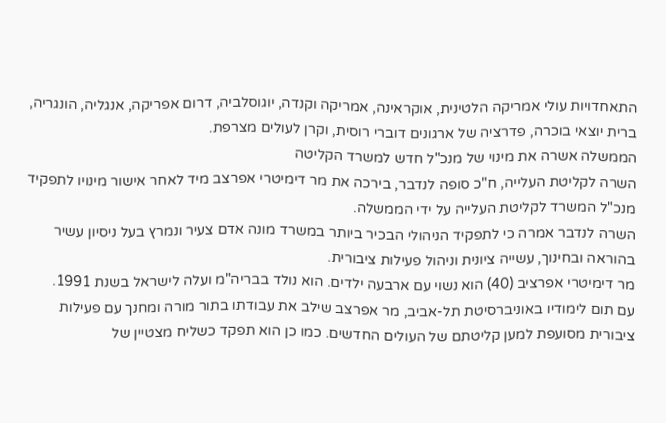התאחדויות עולי אמריקה הלטינית, אוקראינה, אמריקה וקנדה, יוגוסלביה, דרום אפריקה, אנגליה, הונגריה, ברית יוצאי בוכרה, פדרציה של ארגונים דוברי רוסית, וקרן לעולים מצרפת.
הממשלה אשרה את מינוי של מנכ"ל חדש למשרד הקליטה
השרה לקליטת העלייה, ח"כ סופה לנדבר, בירכה את מר דימיטרי אפרצב מיד לאחר אישור מינויו לתפקיד מנכ"ל המשרד לקליטת העלייה על ידי הממשלה.
השרה לנדבר אמרה כי לתפקיד הניהולי הבכיר ביותר במשרד מונה אדם צעיר ונמרץ בעל ניסיון עשיר בהוראה ובחינוך, עשייה ציונית וניהול פעילות ציבורית.
מר דימיטרי אפרציב (40) הוא נשוי עם ארבעה ילדים. הוא נולד בבריה"מ ועלה לישראל בשנת 1991.
עם תום לימודיו באוניברסיטת תל-אביב, מר אפרצב שילב את עבודתו בתור מורה ומחנך עם פעילות ציבורית מסועפת למען קליטתם של העולים החדשים. כמו כן הוא תפקד כשליח מצטיין של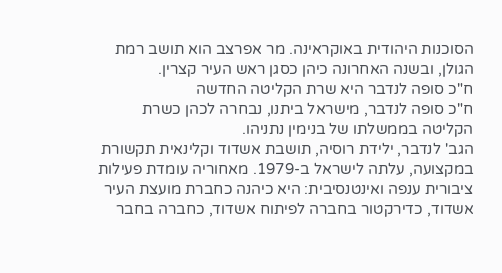הסוכנות היהודית באוקראינה. מר אפרצב הוא תושב רמת הגולן, ובשנה האחרונה כיהן כסגן ראש העיר קצרין.
ח"כ סופה לנדבר היא שרת הקליטה החדשה
ח"כ סופה לנדבר, מישראל ביתנו, נבחרה לכהן כשרת הקליטה בממשלתו של בנימין נתניהו.
הגב' לנדבר, ילידת רוסיה, תושבת אשדוד וקלינאית תקשורת במקצועה, עלתה לישראל ב-1979. מאחוריה עומדת פעילות ציבורית ענפה ואינטנסיבית: היא כיהנה כחברת מועצת העיר אשדוד, כדירקטור בחברה לפיתוח אשדוד, כחברה בחבר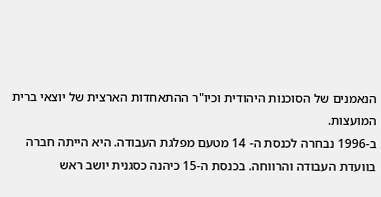הנאמנים של הסוכנות היהודית וכיו"ר ההתאחדות הארצית של יוצאי ברית המועצות.
ב-1996 נבחרה לכנסת ה- 14 מטעם מפלגת העבודה. היא הייתה חברה בוועדת העבודה והרווחה. בכנסת ה-15 כיהנה כסגנית יושב ראש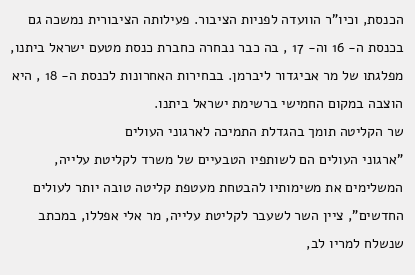הכנסת, וכיו"ר הוועדה לפניות הציבור. פעילותה הציבורית נמשכה גם בכנסת ה- 16 וה- 17 , בה כבר נבחרה כחברת כנסת מטעם ישראל ביתנו, מפלגתו של מר אביגדור ליברמן. בבחירות האחרונות לכנסת ה- 18 , היא הוצבה במקום החמישי ברשימת ישראל ביתנו.
שר הקליטה תומך בהגדלת התמיכה לארגוני העולים
"ארגוני העולים הם לשותפיו הטבעיים של משרד לקליטת עלייה, המשלימים את משימותיו להבטחת מעטפת קליטה טובה יותר לעולים החדשים", ציין השר לשעבר לקליטת עלייה, מר אלי אפללו, במכתב שנשלח למריו לב,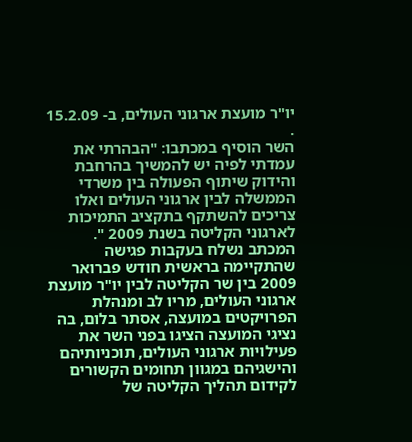יו"ר מועצת ארגוני העולים, ב- 15.2.09 .
השר הוסיף במכתבו: "הבהרתי את עמדתי לפיה יש להמשיך בהרחבת והידוק שיתוף הפעולה בין משרדי הממשלה לבין ארגוני העולים ואלו צריכים להשתקף בתקציב התמיכות לארגוני הקליטה בשנת 2009 ".
המכתב נשלח בעקבות פגישה שהתקיימה בראשית חודש פברואר 2009 בין שר הקליטה לבין יו"ר מועצת ארגוני העולים, מריו לב ומנהלת הפרויקטים במועצה, אסתר בלום, בה נציגי המועצה הציגו בפני השר את פעילויות ארגוני העולים, תוכניותיהם והישגיהם במגוון תחומים הקשורים לקידום תהליך הקליטה של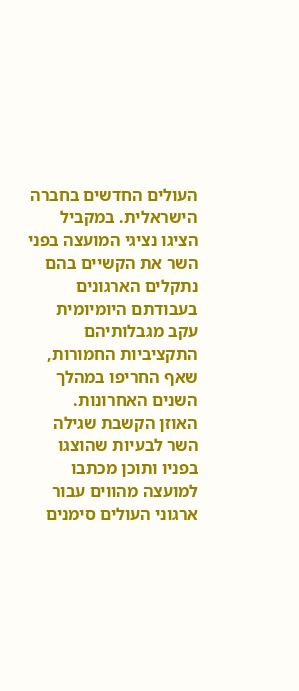העולים החדשים בחברה הישראלית. במקביל הציגו נציגי המועצה בפני השר את הקשיים בהם נתקלים הארגונים בעבודתם היומיומית עקב מגבלותיהם התקציביות החמורות, שאף החריפו במהלך השנים האחרונות.
האוזן הקשבת שגילה השר לבעיות שהוצגו בפניו ותוכן מכתבו למועצה מהווים עבור ארגוני העולים סימנים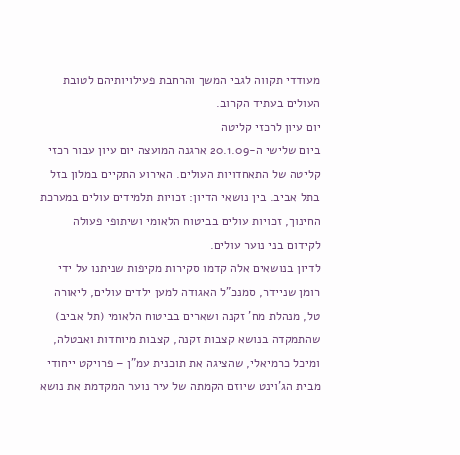מעודדי תקווה לגבי המשך והרחבת פעילויותיהם לטובת העולים בעתיד הקרוב.
יום עיון לרכזי קליטה
ביום שלישי ה-20.1.09 ארגנה המועצה יום עיון עבור רכזי קליטה של התאחדויות העולים. האירוע התקיים במלון בזל בתל אביב. בין נושאי הדיון: זכויות תלמידים עולים במערכת החינוך, זכויות עולים בביטוח הלאומי ושיתופי פעולה לקידום בני נוער עולים.
לדיון בנושאים אלה קדמו סקירות מקיפות שניתנו על ידי רומן שניידר, סמנכ"ל האגודה למען ילדים עולים, ליאורה טל, מנהלת מח' זקנה ושארים בביטוח הלאומי (תל אביב) שהתמקדה בנושא קצבות זקנה, קצבות מיוחדות ואבטלה, ומיכל כרמיאלי, שהציגה את תוכנית עמ"ן – פרויקט ייחודי מבית הג'וינט שיוזם הקמתה של עיר נוער המקדמת את נושא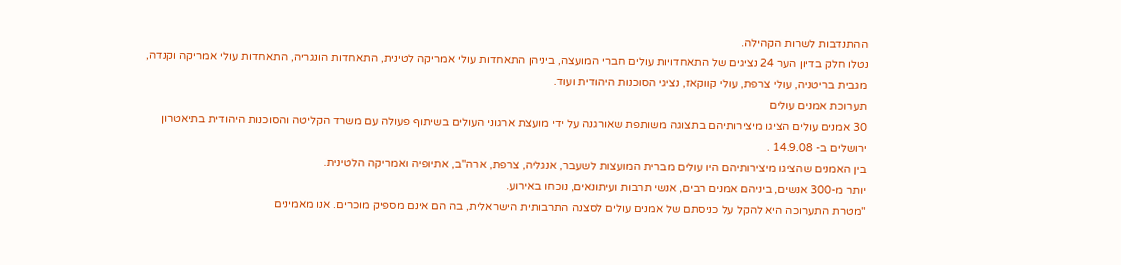ההתנדבות לשרות הקהילה.
נטלו חלק בדיון הער 24 נציגים של התאחדויות עולים חברי המועצה, ביניהן התאחדות עולי אמריקה לטינית, התאחדות הונגריה, התאחדות עולי אמריקה וקנדה, מגבית בריטניה, עולי צרפת, עולי קווקאז, נציגי הסוכנות היהודית ועוד.
תערוכת אמנים עולים
30 אמנים עולים הציגו מיצירותיהם בתצוגה משותפת שאורגנה על ידי מועצת ארגוני העולים בשיתוף פעולה עם משרד הקליטה והסוכנות היהודית בתיאטרון ירושלים ב- 14.9.08 .
בין האמנים שהציגו מיצירותיהם היו עולים מברית המועצות לשעבר, אנגליה, צרפת, ארה"ב, אתיופיה ואמריקה הלטינית.
יותר מ-300 אנשים, ביניהם אמנים רבים, אנשי תרבות ועיתונאים, נוכחו באירוע.
"מטרת התערוכה היא להקל על כניסתם של אמנים עולים לסצנה התרבותית הישראלית, בה הם אינם מספיק מוכרים. אנו מאמינים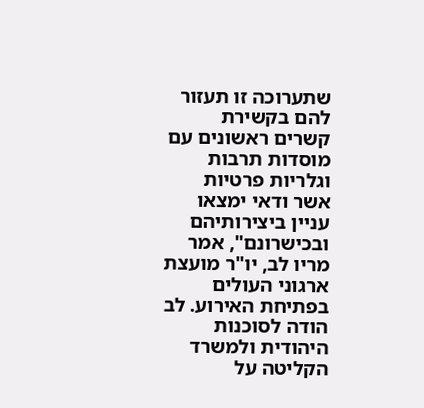שתערוכה זו תעזור להם בקשירת קשרים ראשונים עם מוסדות תרבות וגלריות פרטיות אשר ודאי ימצאו עניין ביצירותיהם ובכישרונם", אמר מריו לב, יו"ר מועצת ארגוני העולים בפתיחת האירוע. לב הודה לסוכנות היהודית ולמשרד הקליטה על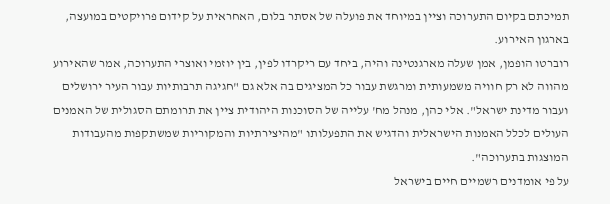תמיכתם בקיום התערוכה וציין במיוחד את פועלה של אסתר בלום, האחראית על קידום פרויקטים במועצה, בארגון האירוע.
רוברטו הופמן, אמן שעלה מארגנטינה והיה, ביחד עם ריקרדו לפין, בין יוזמי ואוצרי התערוכה, אמר שהאירוע מהווה לא רק חוויה משמעותית ומרגשת עבור כל המציגים בה אלא גם "חגיגה תרבותיות עבור העיר ירושלים ועבור מדינת ישראל". אלי כהן, מנהל מח' עלייה של הסוכנות היהודית ציין את תרומתם הסגולית של האמנים העולים לכלל האמנות הישראלית והדגיש את התפעלותו "מהיצירתיות והמקוריות שמשתקפות מהעבודות המוצגות בתערוכה".
על פי אומדנים רשמיים חיים בישראל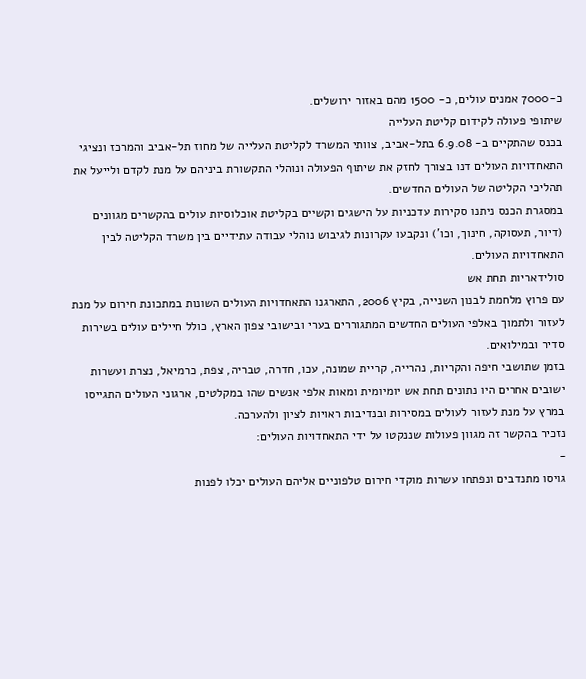כ-7000 אמנים עולים, כ- 1500 מהם באזור ירושלים.
שיתופי פעולה לקידום קליטת העלייה
בכנס שהתקיים ב- 6.9.08 בתל-אביב, צוותי המשרד לקליטת העלייה של מחוז תל-אביב והמרכז ונציגי התאחדויות העולים דנו בצורך לחזק את שיתוף הפעולה ונוהלי התקשורת ביניהם על מנת לקדם ולייעל את תהליכי הקליטה של העולים החדשים.
במסגרת הכנס ניתנו סקירות עדכניות על הישגים וקשיים בקליטת אוכלוסיות עולים בהקשרים מגוונים (דיור, תעסוקה, חינוך, וכו') ונקבעו עקרונות לגיבוש נוהלי עבודה עתידיים בין משרד הקליטה לבין התאחדויות העולים.
סולידאריות תחת אש
עם פרוץ מלחמת לבנון השנייה, בקיץ 2006, התארגנו התאחדויות העולים השונות במתכונת חירום על מנת לעזור ולתמוך באלפי העולים החדשים המתגוררים בערי ובישובי צפון הארץ, כולל חיילים עולים בשירות סדיר ובמילואים.
בזמן שתושבי חיפה והקריות, נהרייה, קריית שמונה, עכו, חדרה, טבריה, צפת, כרמיאל, נצרת ועשרות ישובים אחרים היו נתונים תחת אש יומיומית ומאות אלפי אנשים שהו במקלטים, ארגוני העולים התגייסו במרץ על מנת לעזור לעולים במסירות ובנדיבות ראויות לציון ולהערכה.
נזכיר בהקשר זה מגוון פעולות שננקטו על ידי התאחדויות העולים:
-
גויסו מתנדבים ונפתחו עשרות מוקדי חירום טלפוניים אליהם העולים יכלו לפנות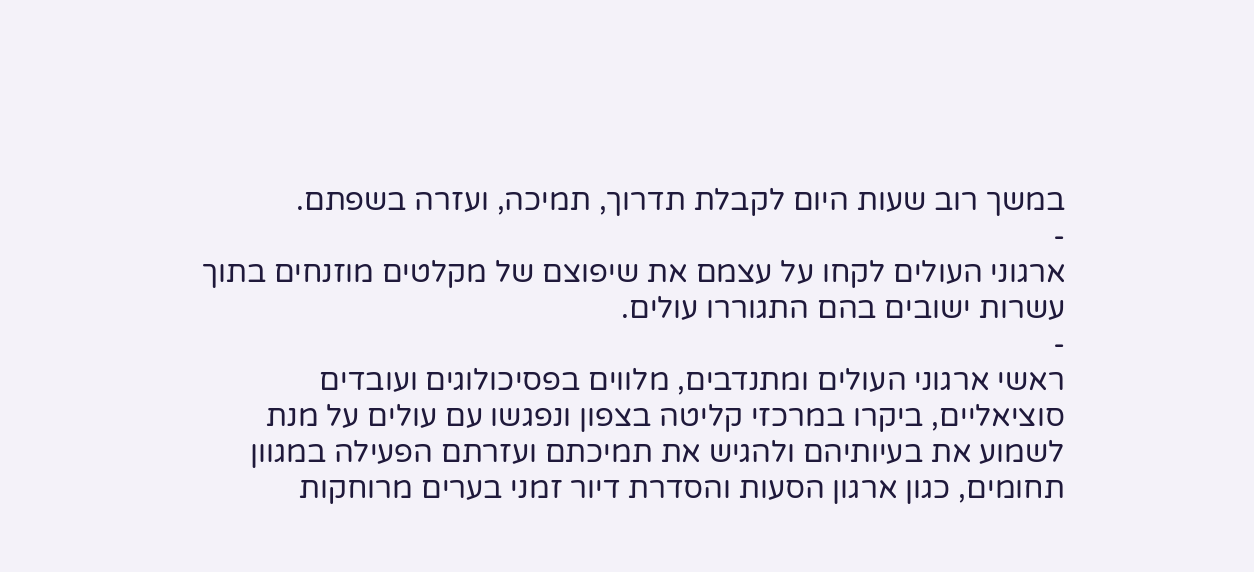במשך רוב שעות היום לקבלת תדרוך, תמיכה, ועזרה בשפתם.
-
ארגוני העולים לקחו על עצמם את שיפוצם של מקלטים מוזנחים בתוך עשרות ישובים בהם התגוררו עולים.
-
ראשי ארגוני העולים ומתנדבים, מלווים בפסיכולוגים ועובדים סוציאליים, ביקרו במרכזי קליטה בצפון ונפגשו עם עולים על מנת לשמוע את בעיותיהם ולהגיש את תמיכתם ועזרתם הפעילה במגוון תחומים, כגון ארגון הסעות והסדרת דיור זמני בערים מרוחקות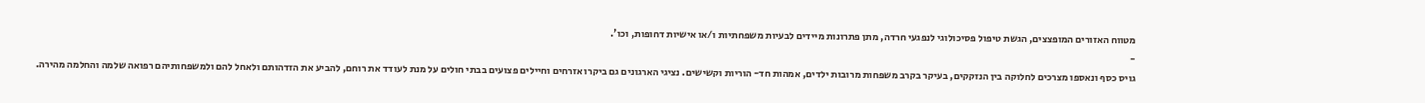מטווח האזורים המופצצים, הגשת טיפול פסיכולוגי לנפגעי חרדה, מתן פתרונות מיידים לבעיות משפחתיות ו/או אישיות דחופות, וכו'.
-
גויס כסף ונאספו מצרכים לחלוקה בין הנזקקים, בעיקר בקרב משפחות מרובות ילדים, אמהות חד- הוריות וקשישים. נציגי הארגונים גם ביקרו אזרחים וחיילים פצועים בבתי חולים על מנת לעודד את רוחם, להביע את הזדהותם ולאחל להם ולמשפחותיהם רפואה שלמה והחלמה מהירה.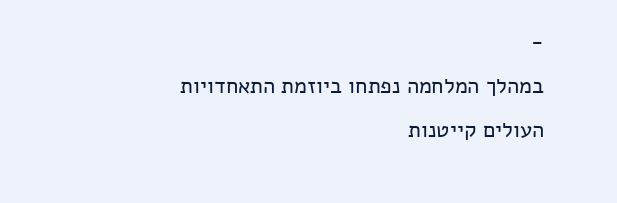-
במהלך המלחמה נפתחו ביוזמת התאחדויות העולים קייטנות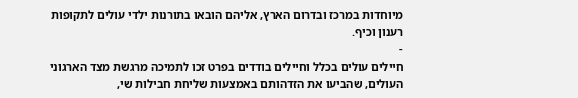מיוחדות במרכז ובדרום הארץ, אליהם הובאו בתורנות ילדי עולים לתקופות רענון וכיף.
-
חיילים עולים בכלל וחיילים בודדים בפרט זכו לתמיכה מרגשת מצד הארגוני העולים, שהביעו את הזדהותם באמצעות שליחת חבילות שי,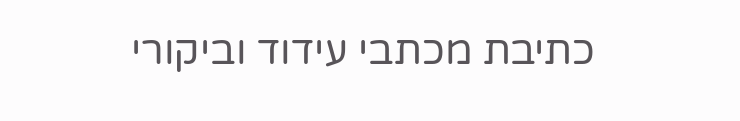כתיבת מכתבי עידוד וביקורי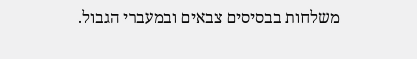משלחות בבסיסים צבאים ובמעברי הגבול.